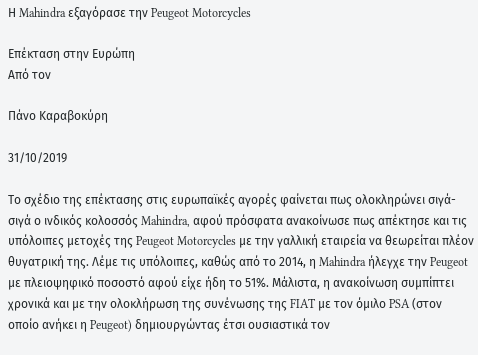Η Mahindra εξαγόρασε την Peugeot Motorcycles

Επέκταση στην Ευρώπη
Από τον

Πάνο Καραβοκύρη

31/10/2019

Το σχέδιο της επέκτασης στις ευρωπαϊκές αγορές φαίνεται πως ολοκληρώνει σιγά-σιγά ο ινδικός κολοσσός Mahindra, αφού πρόσφατα ανακοίνωσε πως απέκτησε και τις υπόλοιπες μετοχές της Peugeot Motorcycles με την γαλλική εταιρεία να θεωρείται πλέον θυγατρική της. Λέμε τις υπόλοιπες, καθώς από το 2014, η Mahindra ήλεγχε την Peugeot με πλειοψηφικό ποσοστό αφού είχε ήδη το 51%. Μάλιστα, η ανακοίνωση συμπίπτει χρονικά και με την ολοκλήρωση της συνένωσης της FIAT με τον όμιλο PSA (στον οποίο ανήκει η Peugeot) δημιουργώντας έτσι ουσιαστικά τον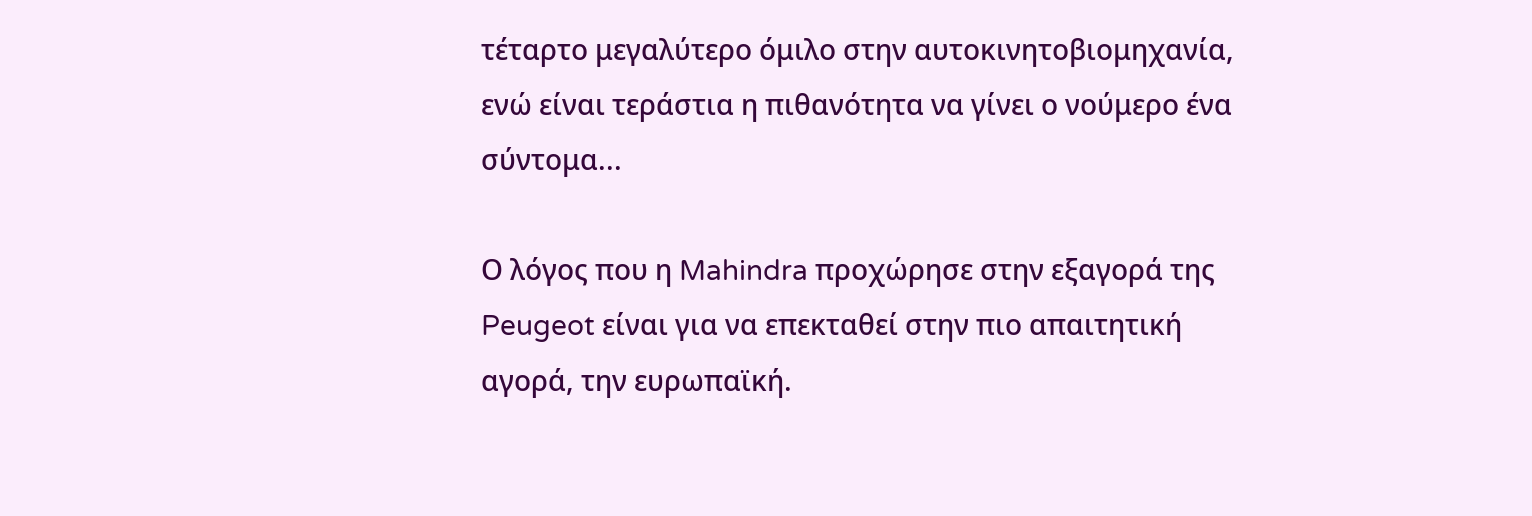τέταρτο μεγαλύτερο όμιλο στην αυτοκινητοβιομηχανία, ενώ είναι τεράστια η πιθανότητα να γίνει ο νούμερο ένα σύντομα...

Ο λόγος που η Mahindra προχώρησε στην εξαγορά της Peugeot είναι για να επεκταθεί στην πιο απαιτητική αγορά, την ευρωπαϊκή.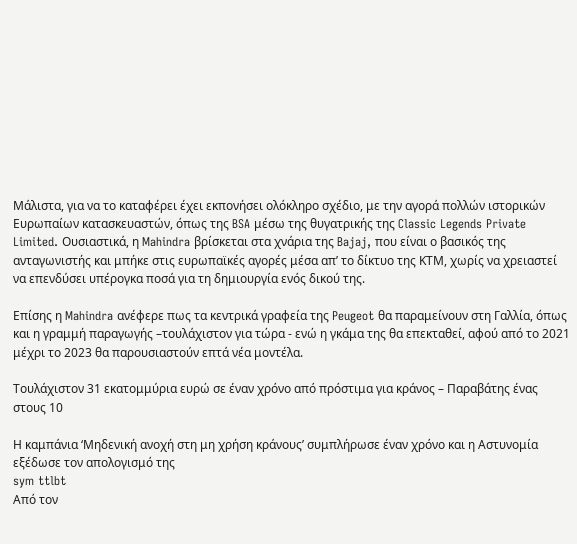Μάλιστα, για να το καταφέρει έχει εκπονήσει ολόκληρο σχέδιο, με την αγορά πολλών ιστορικών Ευρωπαίων κατασκευαστών, όπως της BSA μέσω της θυγατρικής της Classic Legends Private Limited. Ουσιαστικά, η Mahindra βρίσκεται στα χνάρια της Bajaj, που είναι ο βασικός της ανταγωνιστής και μπήκε στις ευρωπαϊκές αγορές μέσα απ’ το δίκτυο της ΚΤΜ, χωρίς να χρειαστεί να επενδύσει υπέρογκα ποσά για τη δημιουργία ενός δικού της.

Επίσης η Mahindra ανέφερε πως τα κεντρικά γραφεία της Peugeot θα παραμείνουν στη Γαλλία, όπως και η γραμμή παραγωγής –τουλάχιστον για τώρα - ενώ η γκάμα της θα επεκταθεί, αφού από το 2021 μέχρι το 2023 θα παρουσιαστούν επτά νέα μοντέλα.

Τουλάχιστον 31 εκατομμύρια ευρώ σε έναν χρόνο από πρόστιμα για κράνος – Παραβάτης ένας στους 10

Η καμπάνια ‘Μηδενική ανοχή στη μη χρήση κράνους’ συμπλήρωσε έναν χρόνο και η Αστυνομία εξέδωσε τον απολογισμό της
sym ttlbt
Από τον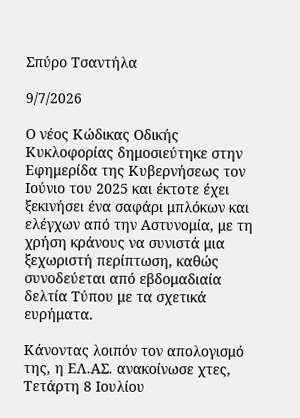Σπύρο Τσαντήλα

9/7/2026

Ο νέος Κώδικας Οδικής Κυκλοφορίας δημοσιεύτηκε στην Εφημερίδα της Κυβερνήσεως τον Ιούνιο του 2025 και έκτοτε έχει ξεκινήσει ένα σαφάρι μπλόκων και ελέγχων από την Αστυνομία, με τη χρήση κράνους να συνιστά μια ξεχωριστή περίπτωση, καθώς συνοδεύεται από εβδομαδιαία δελτία Τύπου με τα σχετικά ευρήματα.

Κάνοντας λοιπόν τον απολογισμό της, η ΕΛ.ΑΣ. ανακοίνωσε χτες, Τετάρτη 8 Ιουλίου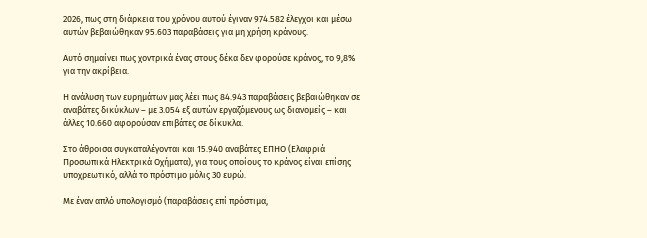2026, πως στη διάρκεια του χρόνου αυτού έγιναν 974.582 έλεγχοι και μέσω αυτών βεβαιώθηκαν 95.603 παραβάσεις για μη χρήση κράνους.

Αυτό σημαίνει πως χοντρικά ένας στους δέκα δεν φορούσε κράνος, το 9,8% για την ακρίβεια.

Η ανάλυση των ευρημάτων μας λέει πως 84.943 παραβάσεις βεβαιώθηκαν σε αναβάτες δικύκλων – με 3.054 εξ αυτών εργαζόμενους ως διανομείς – και άλλες 10.660 αφορούσαν επιβάτες σε δίκυκλα.

Στο άθροισα συγκαταλέγονται και 15.940 αναβάτες ΕΠΗΟ (Ελαφριά Προσωπικά Ηλεκτρικά Οχήματα), για τους οποίους το κράνος είναι επίσης υποχρεωτικό, αλλά το πρόστιμο μόλις 30 ευρώ.

Με έναν απλό υπολογισμό (παραβάσεις επί πρόστιμα,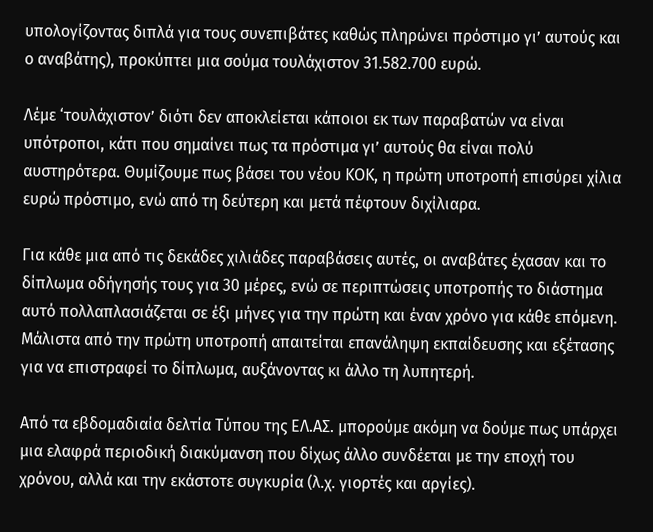υπολογίζοντας διπλά για τους συνεπιβάτες καθώς πληρώνει πρόστιμο γι’ αυτούς και ο αναβάτης), προκύπτει μια σούμα τουλάχιστον 31.582.700 ευρώ.

Λέμε ‘τουλάχιστον’ διότι δεν αποκλείεται κάποιοι εκ των παραβατών να είναι υπότροποι, κάτι που σημαίνει πως τα πρόστιμα γι’ αυτούς θα είναι πολύ αυστηρότερα. Θυμίζουμε πως βάσει του νέου ΚΟΚ, η πρώτη υποτροπή επισύρει χίλια ευρώ πρόστιμο, ενώ από τη δεύτερη και μετά πέφτουν διχίλιαρα.

Για κάθε μια από τις δεκάδες χιλιάδες παραβάσεις αυτές, οι αναβάτες έχασαν και το δίπλωμα οδήγησής τους για 30 μέρες, ενώ σε περιπτώσεις υποτροπής το διάστημα αυτό πολλαπλασιάζεται σε έξι μήνες για την πρώτη και έναν χρόνο για κάθε επόμενη. Μάλιστα από την πρώτη υποτροπή απαιτείται επανάληψη εκπαίδευσης και εξέτασης για να επιστραφεί το δίπλωμα, αυξάνοντας κι άλλο τη λυπητερή.

Από τα εβδομαδιαία δελτία Τύπου της ΕΛ.ΑΣ. μπορούμε ακόμη να δούμε πως υπάρχει μια ελαφρά περιοδική διακύμανση που δίχως άλλο συνδέεται με την εποχή του χρόνου, αλλά και την εκάστοτε συγκυρία (λ.χ. γιορτές και αργίες).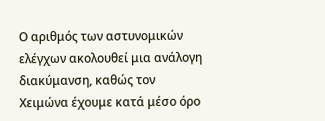Ο αριθμός των αστυνομικών ελέγχων ακολουθεί μια ανάλογη διακύμανση, καθώς τον Χειμώνα έχουμε κατά μέσο όρο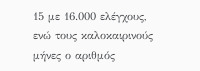15 με 16.000 ελέγχους, ενώ τους καλοκαιρινούς μήνες ο αριθμός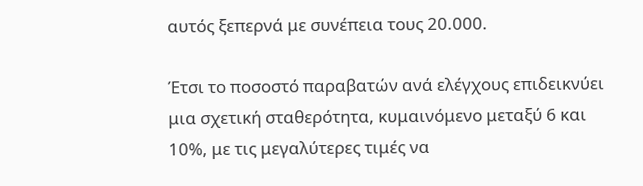αυτός ξεπερνά με συνέπεια τους 20.000.

Έτσι το ποσοστό παραβατών ανά ελέγχους επιδεικνύει μια σχετική σταθερότητα, κυμαινόμενο μεταξύ 6 και 10%, με τις μεγαλύτερες τιμές να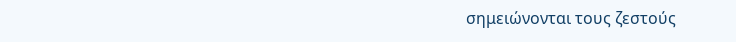σημειώνονται τους ζεστούς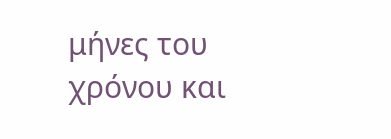μήνες του χρόνου και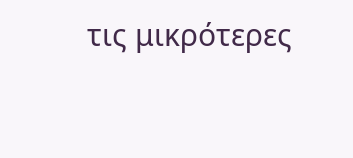τις μικρότερες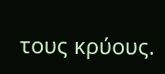τους κρύους.